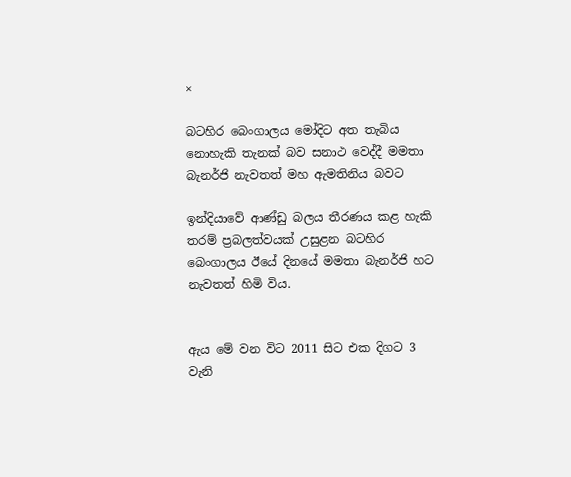×

බටහිර බෙංගාලය මෝදිට අත තැබිය නොහැකි තැනක් බව සනාථ වෙද්දී මමතා බැනර්ජි නැවතත් මහ ඇමතිනිය බවට

ඉන්දියාවේ ආණ්ඩු බලය තීරණය කළ හැකි තරම් ප්‍රබලත්වයක් උසුළන බටහිර බෙංගාලය ඊයේ දිනයේ මමතා බැනර්ජි හට නැවතත් හිමි විය.


ඇය මේ වන විට 2011 සිට එක දිගට 3 වැනි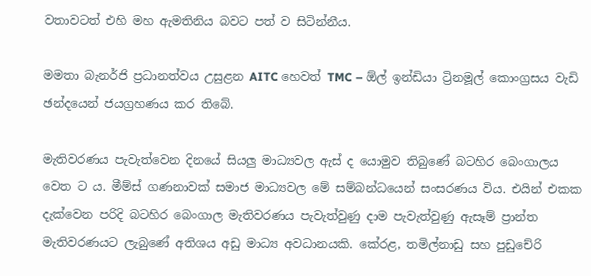වතාවටත් එහි මහ ඇමතිනිය බවට පත් ව සිටින්නීය.

මමතා බැනර්ජි ප්‍රධානත්වය උසුළන AITC හෙවත් TMC – ඕල් ඉන්ඩියා ට්‍රිනමූල් කොංග්‍රසය වැඩි ඡන්දයෙන් ජයග්‍රහණය කර තිබේ.

මැතිවරණය පැවැත්වෙන දිනයේ සියලු මාධ්‍යවල ඇස් ද යොමුව තිබුණේ බටහිර බෙංගාලය වෙත ට ය. මීම්ස් ගණනාවක් සමාජ මාධ්‍යවල මේ සම්බන්ධයෙන් සංසරණය විය. එයින් එකක දැක්වෙන පරිදි බටහිර බෙංගාල මැතිවරණය පැවැත්වුණු දාම පැවැත්වුණු ඇසෑම් ප්‍රාන්ත මැතිවරණයට ලැබුණේ අතිශය අඩු මාධ්‍ය අවධානයකි. කේරළ, තමිල්නාඩු සහ පුඩුචේරි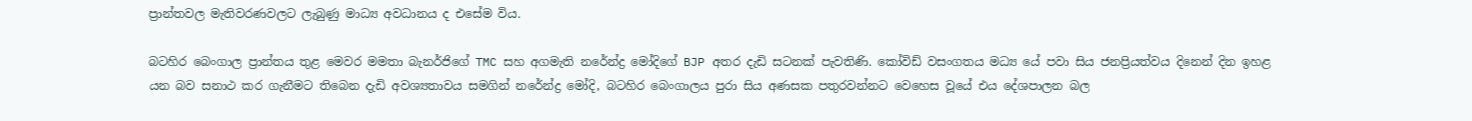ප්‍රාන්තවල මැතිවරණවලට ලැබුණු මාධ්‍ය අවධානය ද එසේම විය.

බටහිර බෙංගාල ප්‍රාන්තය තුළ මෙවර මමතා බැනර්ජිගේ TMC සහ අගමැති නරේන්ද්‍ර මෝදිගේ BJP අතර දැඩි සටනක් පැවතිණි. කෝවිඩ් වසංගතය මධ්‍ය යේ පවා සිය ජනප්‍රියත්වය දිනෙන් දින ඉහළ යන බව සනාථ කර ගැනීමට තිබෙන දැඩි අවශ්‍යතාවය සමගින් නරේන්ද්‍ර මෝදි, බටහිර බෙංගාලය පුරා සිය අණසක පතුරවන්නට වෙහෙස වූයේ එය දේශපාලන බල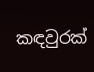කඳවුරක්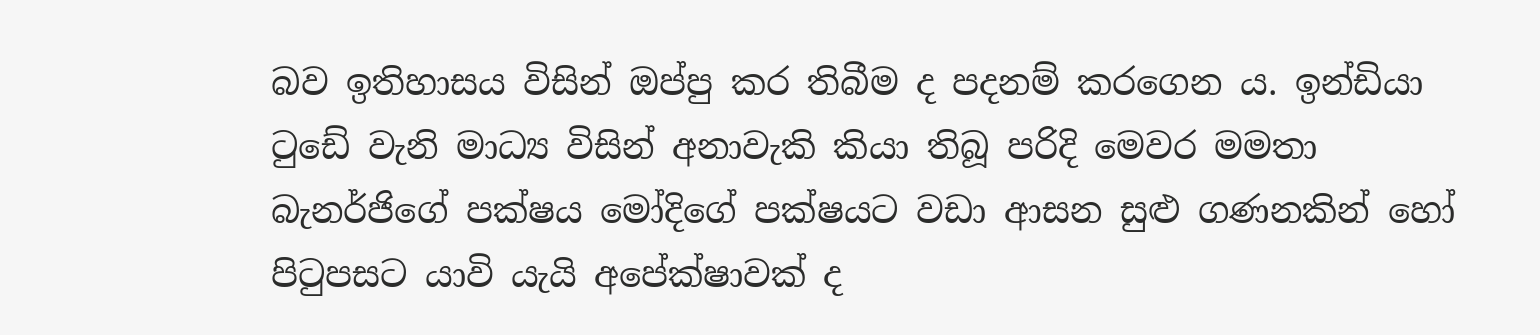බව ඉතිහාසය විසින් ඔප්පු කර තිබීම ද පදනම් කරගෙන ය. ඉන්ඩියා ටුඩේ වැනි මාධ්‍ය විසින් අනාවැකි කියා තිබූ පරිදි මෙවර මමතා බැනර්ජිගේ පක්ෂය මෝදිගේ පක්ෂයට වඩා ආසන සුළු ගණනකින් හෝ පිටුපසට යාවි යැයි අපේක්ෂාවක් ද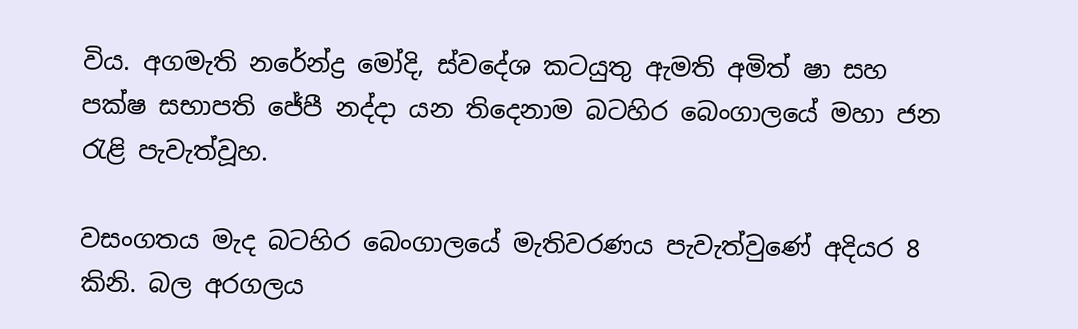විය. අගමැති නරේන්ද්‍ර මෝදි, ස්වදේශ කටයුතු ඇමති අමිත් ෂා සහ පක්ෂ සභාපති ජේපී නද්දා යන තිදෙනාම බටහිර බෙංගාලයේ මහා ජන රැළි පැවැත්වූහ.

වසංගතය මැද බටහිර බෙංගාලයේ මැතිවරණය පැවැත්වුණේ අදියර 8 කිනි. බල අරගලය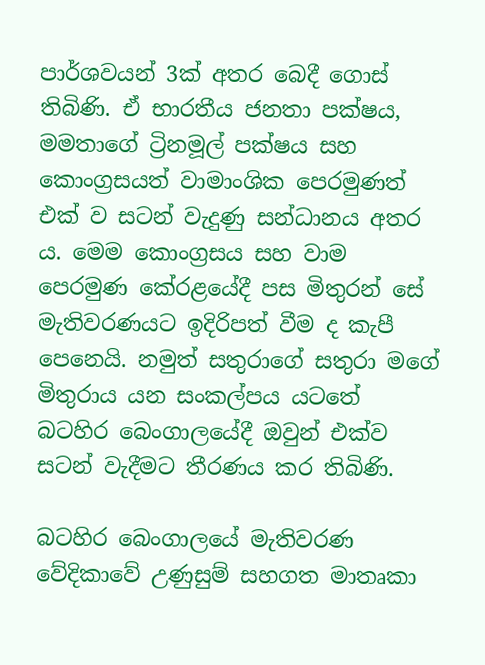පාර්ශවයන් 3ක් අතර බෙදී ගොස් තිබිණි. ඒ භාරතීය ජනතා පක්ෂය, මමතාගේ ට්‍රිනමූල් පක්ෂය සහ කොංග්‍රසයත් වාමාංශික පෙරමුණත් එක් ව සටන් වැදුණු සන්ධානය අතර ය. මෙම කොංග්‍රසය සහ වාම පෙරමුණ කේරළයේදී පස මිතුරන් සේ මැතිවරණයට ඉදිරිපත් වීම ද කැපී පෙනෙයි. නමුත් සතුරාගේ සතුරා මගේ මිතුරාය යන සංකල්පය යටතේ බටහිර බෙංගාලයේදී ඔවුන් එක්ව සටන් වැදීමට තීරණය කර තිබිණි.

බටහිර බෙංගාලයේ මැතිවරණ වේදිකාවේ උණුසුම් සහගත මාතෘකා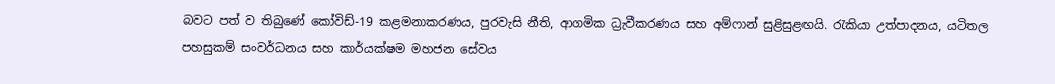බවට පත් ව තිබුණේ කෝවිඩ්-19 කළමනාකරණය, පුරවැසි නීති, ආගමික ධ්‍රැවීකරණය සහ අම්ෆාන් සුළිසුළඟයි. රැකියා උත්පාදනය, යටිතල පහසුකම් සංවර්ධනය සහ කාර්යක්ෂම මහජන සේවය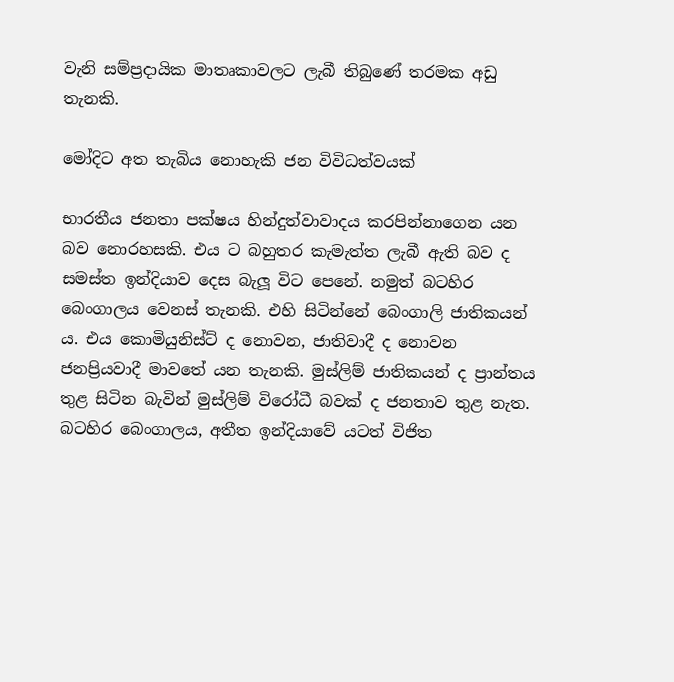වැනි සම්ප්‍රදායික මාතෘකාවලට ලැබී තිබුණේ තරමක අඩු තැනකි.

මෝදිට අත තැබිය නොහැකි ජන විවිධත්වයක්

භාරතීය ජනතා පක්ෂය හින්දුත්වාවාදය කරපින්නාගෙන යන බව නොරහසකි. එය ට බහුතර කැමැත්ත ලැබී ඇති බව ද සමස්ත ඉන්දියාව දෙස බැලූ විට පෙනේ. නමුත් බටහිර බෙංගාලය වෙනස් තැනකි. එහි සිටින්නේ බෙංගාලි ජාතිකයන් ය. එය කොමියුනිස්ට් ද නොවන, ජාතිවාදී ද නොවන ජනප්‍රියවාදී මාවතේ යන තැනකි. මුස්ලිම් ජාතිකයන් ද ප්‍රාන්තය තුළ සිටින බැවින් මුස්ලිම් විරෝධී බවක් ද ජනතාව තුළ නැත. බටහිර බෙංගාලය, අතීත ඉන්දියාවේ යටත් විජිත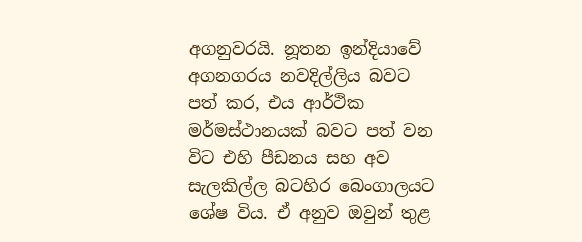අගනුවරයි. නූතන ඉන්දියාවේ අගනගරය නවදිල්ලිය බවට පත් කර, එය ආර්ථික මර්මස්ථානයක් බවට පත් වන විට එහි පීඩනය සහ අව සැලකිල්ල බටහිර බෙංගාලයට ශේෂ විය. ඒ අනුව ඔවුන් තුළ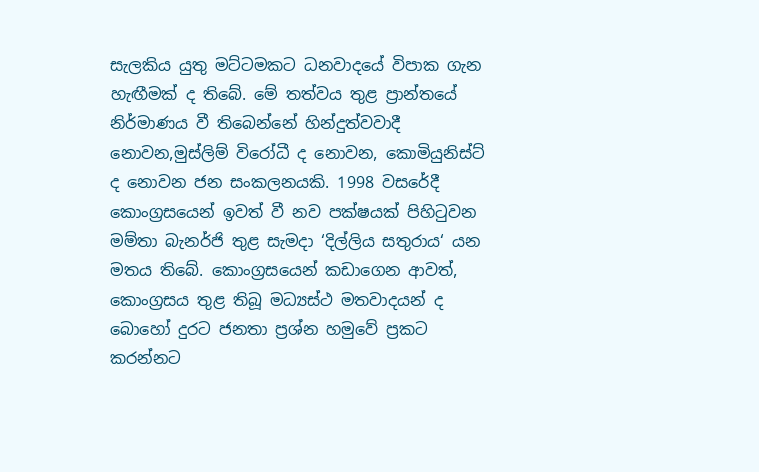සැලකිය යුතු මට්ටමකට ධනවාදයේ විපාක ගැන හැඟීමක් ද තිබේ. මේ තත්වය තුළ ප්‍රාන්තයේ නිර්මාණය වී තිබෙන්නේ හින්දුත්වවාදී නොවන,මුස්ලිම් විරෝධී ද නොවන, කොමියුනිස්ට් ද නොවන ජන සංකලනයකි. 1998 වසරේදී කොංග්‍රසයෙන් ඉවත් වී නව පක්ෂයක් පිහිටුවන මම්තා බැනර්ජි තුළ සැමදා ‘දිල්ලිය සතුරාය‘ යන මතය තිබේ. කොංග්‍රසයෙන් කඩාගෙන ආවත්, කොංග්‍රසය තුළ තිබූ මධ්‍යස්ථ මතවාදයන් ද බොහෝ දුරට ජනතා ප්‍රශ්න හමුවේ ප්‍රකට කරන්නට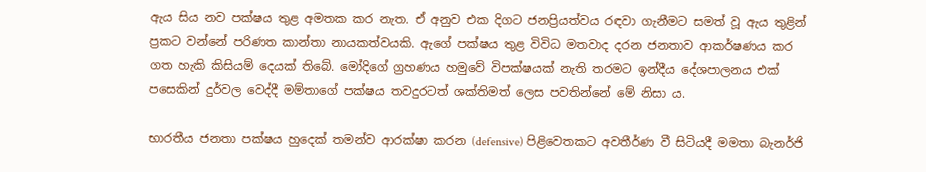ඇය සිය නව පක්ෂය තුළ අමතක කර නැත. ඒ අනුව එක දිගට ජනප්‍රියත්වය රඳවා ගැනීමට සමත් වූ ඇය තුළින් ප්‍රකට වන්නේ පරිණත කාන්තා නායකත්වයකි. ඇගේ පක්ෂය තුළ විවිධ මතවාද දරන ජනතාව ආකර්ෂණය කර ගත හැකි කිසියම් දෙයක් තිබේ. මෝදිගේ ග්‍රහණය හමුවේ විපක්ෂයක් නැති තරමට ඉන්දීය දේශපාලනය එක් පසෙකින් දුර්වල වෙද්දී මම්තාගේ පක්ෂය තවදුරටත් ශක්තිමත් ලෙස පවතින්නේ මේ නිසා ය.

භාරතීය ජනතා පක්ෂය හුදෙක් තමන්ව ආරක්ෂා කරන (defensive) පිළිවෙතකට අවතීර්ණ වී සිටියදී මමතා බැනර්ජි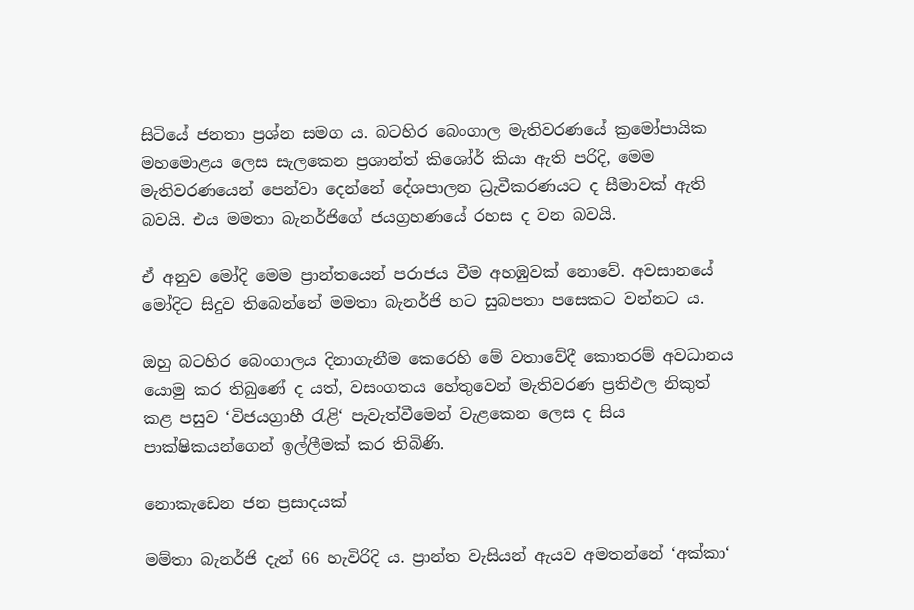සිටියේ ජනතා ප්‍රශ්න සමග ය. බටහිර බෙංගාල මැතිවරණයේ ක්‍රමෝපායික මහමොළය ලෙස සැලකෙන ප්‍රශාන්ත් කිශෝර් කියා ඇති පරිදි, මෙම මැතිවරණයෙන් පෙන්වා දෙන්නේ දේශපාලන ධ්‍රැවීකරණයට ද සීමාවක් ඇති බවයි. එය මමතා බැනර්ජිගේ ජයග්‍රහණයේ රහස ද වන බවයි.

ඒ අනුව මෝදි මෙම ප්‍රාන්තයෙන් පරාජය වීම අහඹුවක් නොවේ. අවසානයේ මෝදිට සිදුව තිබෙන්නේ මමතා බැනර්ජි හට සුබපතා පසෙකට වන්නට ය.

ඔහු බටහිර බෙංගාලය දිනාගැනීම කෙරෙහි මේ වතාවේදී කොතරම් අවධානය යොමු කර තිබුණේ ද යත්, වසංගතය හේතුවෙන් මැතිවරණ ප්‍රතිඵල නිකුත් කළ පසුව ‘විජයග්‍රාහී රැළි‘ පැවැත්වීමෙන් වැළකෙන ලෙස ද සිය පාක්ෂිකයන්ගෙන් ඉල්ලීමක් කර තිබිණි.

නොකැඩෙන ජන ප්‍රසාදයක්

මම්තා බැනර්ජි දැන් 66 හැවිරිදි ය. ප්‍රාන්ත වැසියන් ඇයව අමතන්නේ ‘අක්කා‘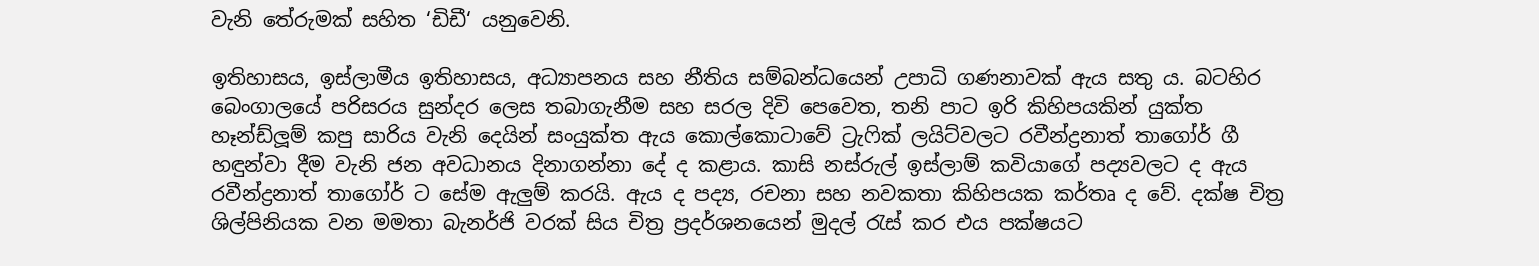වැනි තේරුමක් සහිත ‘ඩිඩී‘ යනුවෙනි.

ඉතිහාසය, ඉස්ලාමීය ඉතිහාසය, අධ්‍යාපනය සහ නීතිය සම්බන්ධයෙන් උපාධි ගණනාවක් ඇය සතු ය. බටහිර බෙංගාලයේ පරිසරය සුන්දර ලෙස තබාගැනීම සහ සරල දිවි පෙවෙත, තනි පාට ඉරි කිහිපයකින් යුක්ත හෑන්ඩ්ලූම් කපු සාරිය වැනි දෙයින් සංයුක්ත ඇය කොල්කොටාවේ ට්‍රැෆික් ලයිට්වලට රවීන්ද්‍රනාත් තාගෝර් ගී හඳුන්වා දීම වැනි ජන අවධානය දිනාගන්නා දේ ද කළාය. කාසි නස්රුල් ඉස්ලාම් කවියාගේ පද්‍යවලට ද ඇය රවීන්ද්‍රනාත් තාගෝර් ට සේම ඇලුම් කරයි. ඇය ද පද්‍ය, රචනා සහ නවකතා කිහිපයක කර්තෘ ද වේ. දක්ෂ චිත්‍ර ශිල්පිනියක වන මමතා බැනර්ජි වරක් සිය චිත්‍ර ප්‍රදර්ශනයෙන් මුදල් රැස් කර එය පක්ෂයට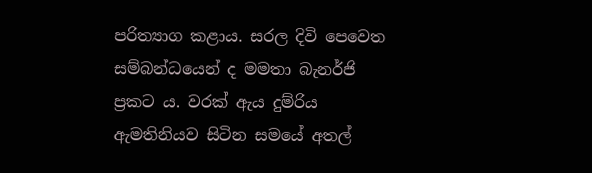පරිත්‍යාග කළාය. සරල දිවි පෙවෙත සම්බන්ධයෙන් ද මමතා බැනර්ජි ප්‍රකට ය. වරක් ඇය දුම්රිය ඇමතිනියව සිටින සමයේ අතල්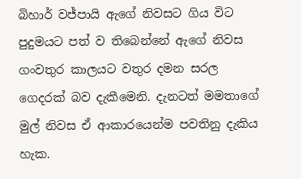බිහාර් වජ්පායි ඇගේ නිවසට ගිය විට පුදුමයට පත් ව තිබෙන්නේ ඇගේ නිවස ගංවතුර කාලයට වතුර දමන සරල ගෙදරක් බව දැකීමෙනි. දැනටත් මමතාගේ මුල් නිවස ඒ ආකාරයෙන්ම පවතිනු දැකිය හැක.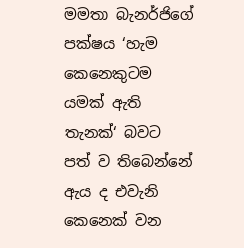මමතා බැනර්ජිගේ පක්ෂය ‘හැම කෙනෙකුටම යමක් ඇති තැනක්‘ බවට පත් ව තිබෙන්නේ ඇය ද එවැනි කෙනෙක් වන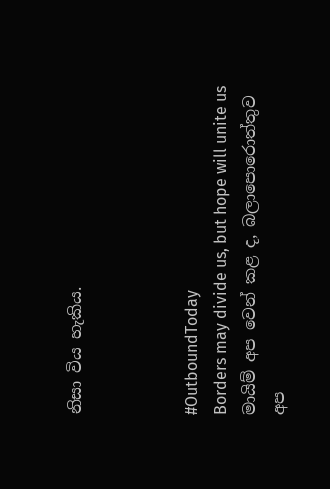නිසා විය හැකිය.



#OutboundToday
Borders may divide us, but hope will unite us
මායිම් අප වෙන් කළ ද, බලාපොරොත්තුව අප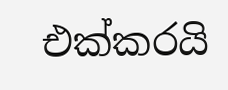එක්කරයි